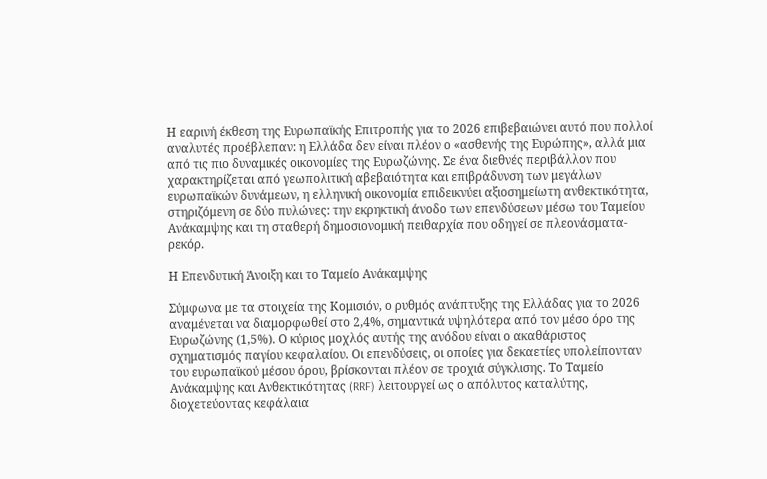Η εαρινή έκθεση της Ευρωπαϊκής Επιτροπής για το 2026 επιβεβαιώνει αυτό που πολλοί αναλυτές προέβλεπαν: η Ελλάδα δεν είναι πλέον ο «ασθενής της Ευρώπης», αλλά μια από τις πιο δυναμικές οικονομίες της Ευρωζώνης. Σε ένα διεθνές περιβάλλον που χαρακτηρίζεται από γεωπολιτική αβεβαιότητα και επιβράδυνση των μεγάλων ευρωπαϊκών δυνάμεων, η ελληνική οικονομία επιδεικνύει αξιοσημείωτη ανθεκτικότητα, στηριζόμενη σε δύο πυλώνες: την εκρηκτική άνοδο των επενδύσεων μέσω του Ταμείου Ανάκαμψης και τη σταθερή δημοσιονομική πειθαρχία που οδηγεί σε πλεονάσματα-ρεκόρ.

Η Επενδυτική Άνοιξη και το Ταμείο Ανάκαμψης

Σύμφωνα με τα στοιχεία της Κομισιόν, ο ρυθμός ανάπτυξης της Ελλάδας για το 2026 αναμένεται να διαμορφωθεί στο 2,4%, σημαντικά υψηλότερα από τον μέσο όρο της Ευρωζώνης (1,5%). Ο κύριος μοχλός αυτής της ανόδου είναι ο ακαθάριστος σχηματισμός παγίου κεφαλαίου. Οι επενδύσεις, οι οποίες για δεκαετίες υπολείπονταν του ευρωπαϊκού μέσου όρου, βρίσκονται πλέον σε τροχιά σύγκλισης. Το Ταμείο Ανάκαμψης και Ανθεκτικότητας (RRF) λειτουργεί ως ο απόλυτος καταλύτης, διοχετεύοντας κεφάλαια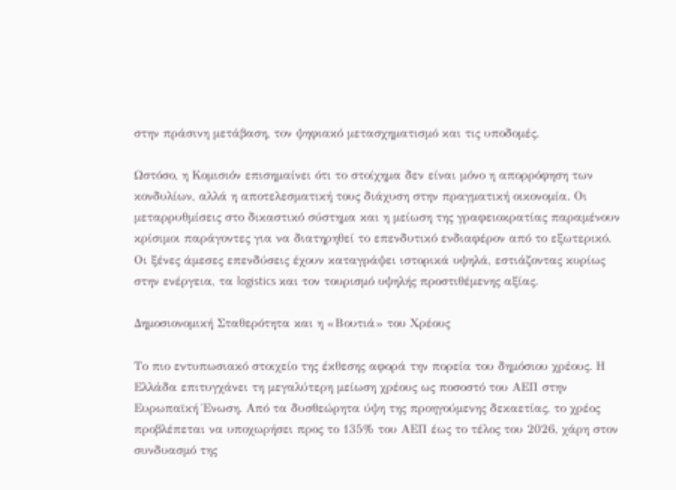στην πράσινη μετάβαση, τον ψηφιακό μετασχηματισμό και τις υποδομές.

Ωστόσο, η Κομισιόν επισημαίνει ότι το στοίχημα δεν είναι μόνο η απορρόφηση των κονδυλίων, αλλά η αποτελεσματική τους διάχυση στην πραγματική οικονομία. Οι μεταρρυθμίσεις στο δικαστικό σύστημα και η μείωση της γραφειοκρατίας παραμένουν κρίσιμοι παράγοντες για να διατηρηθεί το επενδυτικό ενδιαφέρον από το εξωτερικό. Οι ξένες άμεσες επενδύσεις έχουν καταγράψει ιστορικά υψηλά, εστιάζοντας κυρίως στην ενέργεια, τα logistics και τον τουρισμό υψηλής προστιθέμενης αξίας.

Δημοσιονομική Σταθερότητα και η «Βουτιά» του Χρέους

Το πιο εντυπωσιακό στοιχείο της έκθεσης αφορά την πορεία του δημόσιου χρέους. Η Ελλάδα επιτυγχάνει τη μεγαλύτερη μείωση χρέους ως ποσοστό του ΑΕΠ στην Ευρωπαϊκή Ένωση. Από τα δυσθεώρητα ύψη της προηγούμενης δεκαετίας, το χρέος προβλέπεται να υποχωρήσει προς το 135% του ΑΕΠ έως το τέλος του 2026, χάρη στον συνδυασμό της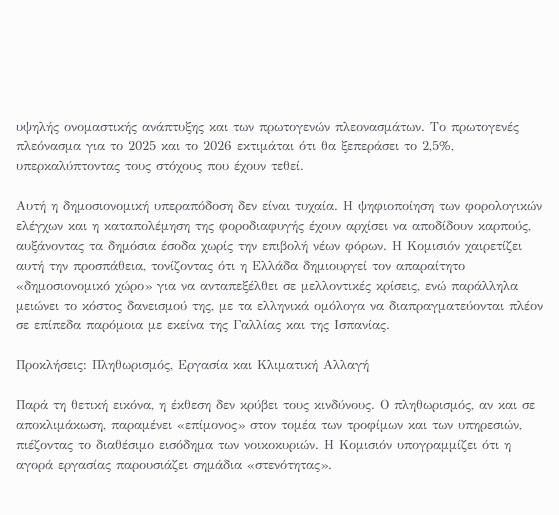υψηλής ονομαστικής ανάπτυξης και των πρωτογενών πλεονασμάτων. Το πρωτογενές πλεόνασμα για το 2025 και το 2026 εκτιμάται ότι θα ξεπεράσει το 2,5%, υπερκαλύπτοντας τους στόχους που έχουν τεθεί.

Αυτή η δημοσιονομική υπεραπόδοση δεν είναι τυχαία. Η ψηφιοποίηση των φορολογικών ελέγχων και η καταπολέμηση της φοροδιαφυγής έχουν αρχίσει να αποδίδουν καρπούς, αυξάνοντας τα δημόσια έσοδα χωρίς την επιβολή νέων φόρων. Η Κομισιόν χαιρετίζει αυτή την προσπάθεια, τονίζοντας ότι η Ελλάδα δημιουργεί τον απαραίτητο «δημοσιονομικό χώρο» για να ανταπεξέλθει σε μελλοντικές κρίσεις, ενώ παράλληλα μειώνει το κόστος δανεισμού της, με τα ελληνικά ομόλογα να διαπραγματεύονται πλέον σε επίπεδα παρόμοια με εκείνα της Γαλλίας και της Ισπανίας.

Προκλήσεις: Πληθωρισμός, Εργασία και Κλιματική Αλλαγή

Παρά τη θετική εικόνα, η έκθεση δεν κρύβει τους κινδύνους. Ο πληθωρισμός, αν και σε αποκλιμάκωση, παραμένει «επίμονος» στον τομέα των τροφίμων και των υπηρεσιών, πιέζοντας το διαθέσιμο εισόδημα των νοικοκυριών. Η Κομισιόν υπογραμμίζει ότι η αγορά εργασίας παρουσιάζει σημάδια «στενότητας».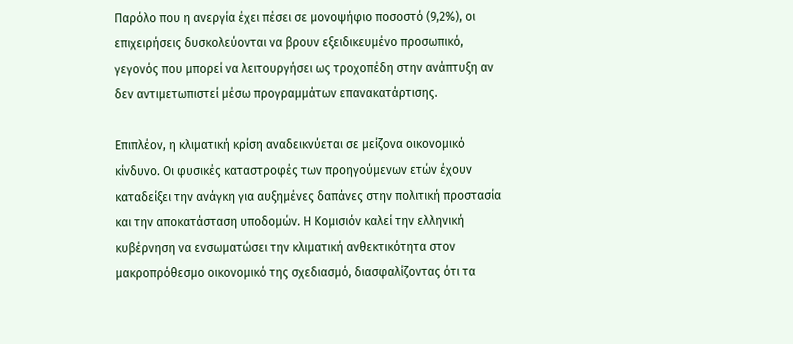Παρόλο που η ανεργία έχει πέσει σε μονοψήφιο ποσοστό (9,2%), οι επιχειρήσεις δυσκολεύονται να βρουν εξειδικευμένο προσωπικό, γεγονός που μπορεί να λειτουργήσει ως τροχοπέδη στην ανάπτυξη αν δεν αντιμετωπιστεί μέσω προγραμμάτων επανακατάρτισης.

Επιπλέον, η κλιματική κρίση αναδεικνύεται σε μείζονα οικονομικό κίνδυνο. Οι φυσικές καταστροφές των προηγούμενων ετών έχουν καταδείξει την ανάγκη για αυξημένες δαπάνες στην πολιτική προστασία και την αποκατάσταση υποδομών. Η Κομισιόν καλεί την ελληνική κυβέρνηση να ενσωματώσει την κλιματική ανθεκτικότητα στον μακροπρόθεσμο οικονομικό της σχεδιασμό, διασφαλίζοντας ότι τα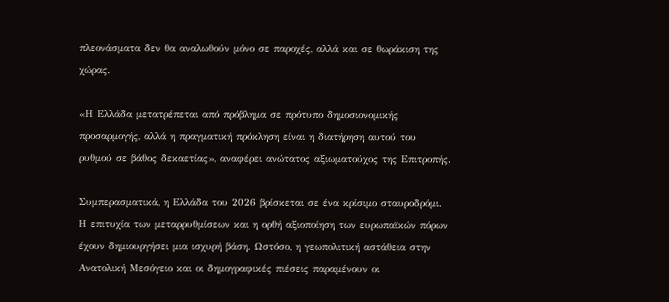πλεονάσματα δεν θα αναλωθούν μόνο σε παροχές, αλλά και σε θωράκιση της χώρας.

«Η Ελλάδα μετατρέπεται από πρόβλημα σε πρότυπο δημοσιονομικής προσαρμογής, αλλά η πραγματική πρόκληση είναι η διατήρηση αυτού του ρυθμού σε βάθος δεκαετίας», αναφέρει ανώτατος αξιωματούχος της Επιτροπής.

Συμπερασματικά, η Ελλάδα του 2026 βρίσκεται σε ένα κρίσιμο σταυροδρόμι. Η επιτυχία των μεταρρυθμίσεων και η ορθή αξιοποίηση των ευρωπαϊκών πόρων έχουν δημιουργήσει μια ισχυρή βάση. Ωστόσο, η γεωπολιτική αστάθεια στην Ανατολική Μεσόγειο και οι δημογραφικές πιέσεις παραμένουν οι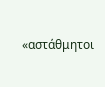«αστάθμητοι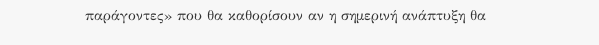παράγοντες» που θα καθορίσουν αν η σημερινή ανάπτυξη θα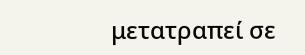μετατραπεί σε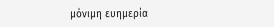μόνιμη ευημερία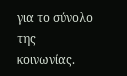για το σύνολο της κοινωνίας.